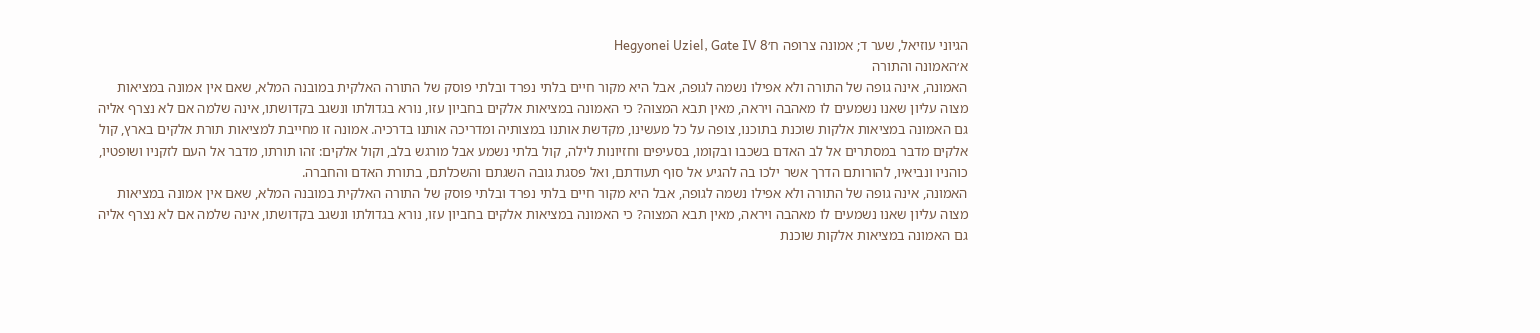הגיוני עוזיאל, שער ד; אמונה צרופה ח׳Hegyonei Uziel, Gate IV 8
א׳האמונה והתורה
האמונה, אינה גופה של התורה ולא אפילו נשמה לגופה, אבל היא מקור חיים בלתי נפרד ובלתי פוסק של התורה האלקית במובנה המלא, שאם אין אמונה במציאות מצוה עליון שאנו נשמעים לו מאהבה ויראה, מאין תבא המצוה? כי האמונה במציאות אלקים בחביון עזו, נורא בגדולתו ונשגב בקדושתו, אינה שלמה אם לא נצרף אליה גם האמונה במציאות אלקות שוכנת בתוכנו, צופה על כל מעשינו, מקדשת אותנו במצותיה ומדריכה אותנו בדרכיה. אמונה זו מחייבת למציאות תורת אלקים בארץ, קול אלקים מדבר במסתרים אל לב האדם בשכבו ובקומו, בסעיפים וחזיונות לילה, קול בלתי נשמע אבל מורגש בלב, וקול אלקים: זהו תורתו, מדבר אל העם לזקניו ושופטיו, כוהניו ונביאיו, להורותם הדרך אשר ילכו בה להגיע אל סוף תעודתם, ואל פסגת גובה השגתם והשכלתם, בתורת האדם והחברה.
האמונה, אינה גופה של התורה ולא אפילו נשמה לגופה, אבל היא מקור חיים בלתי נפרד ובלתי פוסק של התורה האלקית במובנה המלא, שאם אין אמונה במציאות מצוה עליון שאנו נשמעים לו מאהבה ויראה, מאין תבא המצוה? כי האמונה במציאות אלקים בחביון עזו, נורא בגדולתו ונשגב בקדושתו, אינה שלמה אם לא נצרף אליה גם האמונה במציאות אלקות שוכנת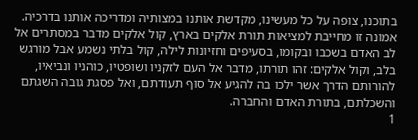בתוכנו, צופה על כל מעשינו, מקדשת אותנו במצותיה ומדריכה אותנו בדרכיה. אמונה זו מחייבת למציאות תורת אלקים בארץ, קול אלקים מדבר במסתרים אל לב האדם בשכבו ובקומו, בסעיפים וחזיונות לילה, קול בלתי נשמע אבל מורגש בלב, וקול אלקים: זהו תורתו, מדבר אל העם לזקניו ושופטיו, כוהניו ונביאיו, להורותם הדרך אשר ילכו בה להגיע אל סוף תעודתם, ואל פסגת גובה השגתם והשכלתם, בתורת האדם והחברה.
1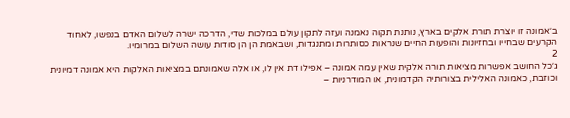ב׳אמונה זו יוצרת תורת אלקים בארץ, נותנת תקוה נאמנה ועזה לתקון עולם במלכות שדי, הדרכה ישרה לשלום האדם בנפשו, לאחוד הקרעים שבחייו ובחזיונות והופעות החיים שנראות כסותרות ומתנגדות, ושבאמת הן הן סודות עושה השלום במרומיו.
2
ג׳כל החושב אפשרות מציאות תורה אלקית שאין עמה אמונה – אפילו דת אין לו, או אלה שאמונתם במציאות האלקות היא אמונה דמיונית וכוזבת, כאמונה האלילית בצורותיה הקדמונית, או המודרניות –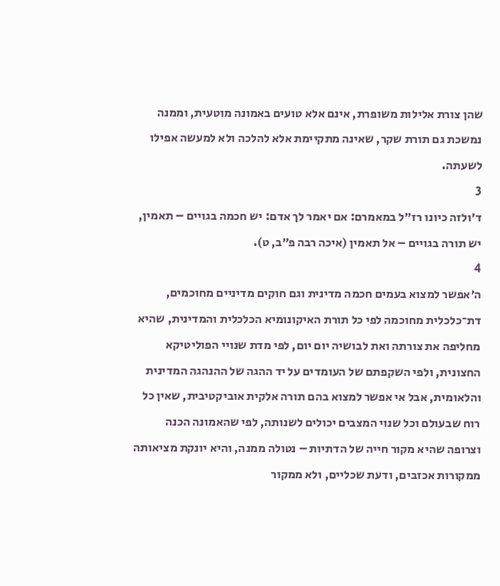שהן צורת אלילות משופרת, אינם אלא טועים באמונה מוטעית, וממנה נמשכת גם תורת שקר, שאינה מתקיימת אלא להלכה ולא למעשה אפילו לשעתה.
3
ד׳ולזה כיונו רז״ל במאמרם: אם יאמר לך אדם: יש חכמה בגויים – תאמין, יש תורה בגויים – אל תאמין (איכה רבה פ״ב, ט).
4
ה׳אפשר למצוא בעמים חכמה מדינית וגם חוקים מדיניים מחוכמים, דת־כלכלית מחוכמה לפי כל תורת האיקונומיא הכלכלית והמדינית, שהיא מחליפה את צורתה ואת לבושיה יום יום, לפי מדת שנויי הפוליטיקא החצונית, ולפי השקפתם של העומדים על יד ההגה של ההנהגה המדינית והלאומית, אבל אי אפשר למצוא בהם תורה אלקית אוביקטיבית, שאין כל רוח שבעולם וכל שנוי המצבים יכולים לשנותה, לפי שהאמונה הכנה וצרופה שהיא מקור חייה של הדתיות – נטולה ממנה, והיא יונקת מציאותה ממקורות אכזבים, ודעת שכליים, ולא ממקור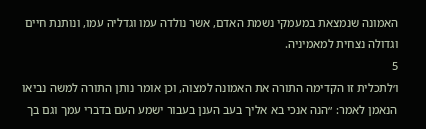האמונה שנמצאת במעמקי נשמת האדם, אשר נולדה עמו וגדליה עמו, ונותנת חיים וגדולה נצחית למאמיניה.
5
ו׳לתכלית זו הקדימה התורה את האמונה למצוה, וכן אומר נותן התורה למשה נביאו הנאמן לאמר: ״הנה אנכי בא אליך בעב הענן בעבור ישמע העם בדברי עמך וגם בך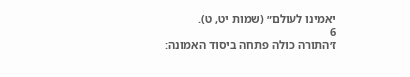יאמינו לעולם״ (שמות יט, ט).
6
ז׳התורה כולה פתחה ביסוד האמונה: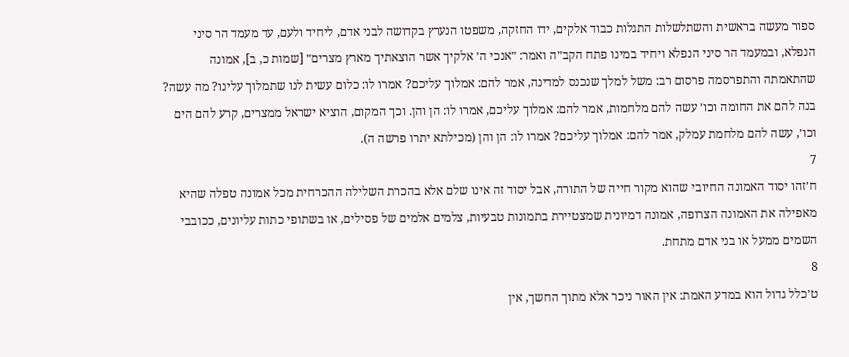ספור מעשה בראשית והשתלשלות התגלות כבוד אלקים, ידו החזקה, משפטו הנערץ בקדושה לבני אדם, ליחיד ולעם, עד מעמד הר סיני הנפלא, ובמעמד הר סיני הנפלא ויחיד במינו פתח הקב״ה ואמר: ״אנכי ה׳ אלקיך אשר הוצאתיך מארץ מצרים״ [שמות כ, ב], אמונה שהתאמתה והתפרסמה פרסום רב: משל למלך שנכנס למדינה, אמר להם: אמלוך עליכם? אמרו לו: כלום עשית לנו שתמלוך עלינו? מה עשה? בנה להם את החומה וכו׳ עשה להם מלחמות, אמר להם: אמלוך עליכם, אמרו לו: הן והן. וכך המקום, הוציא ישראל ממצרים, קרע להם הים וכו׳, עשה להם מלחמת עמלק, אמר להם: אמלוך עליכם? אמרו לו: הן והן (מכילתא יתרו פרשה ה).
7
ח׳זהו יסוד האמונה החיובי שהוא מקור חייה של התורה, אבל יסוד זה אינו שלם אלא בהכרת השלילה ההכרחית מכל אמונה טפלה שהיא מאפילה את האמונה הצרופה, אמונה דמיונית שמצטיירת בתמונות טבעיות, צלמים אלמים של פסילים, או בשתופי כתות עליונים, ככובבי השמים ממעל או בני אדם מתחת.
8
ט׳כלל גדול הוא במדע האמת: אין האור ניכר אלא מתוך החשך, אין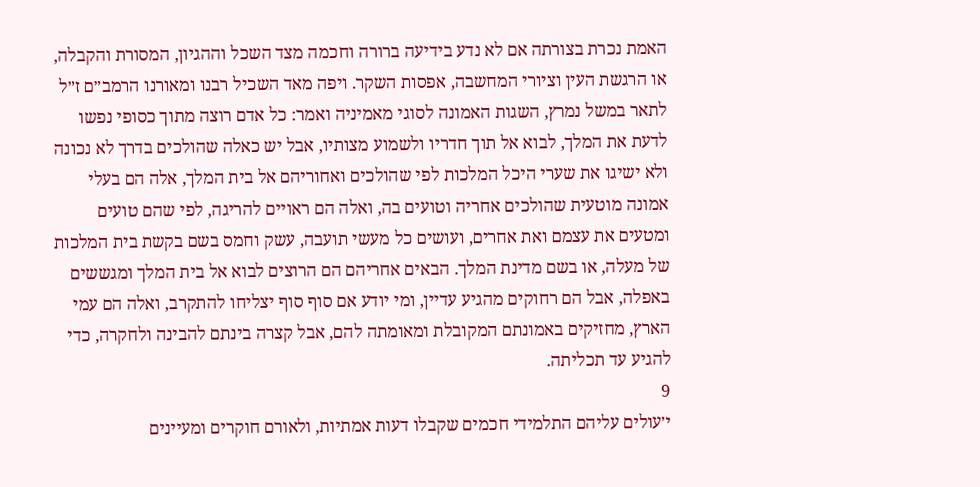האמת נכרת בצורתה אם לא נדע בידיעה ברורה וחכמה מצד השכל וההגיון, המסורת והקבלה, או הרגשת העין וציורי המחשבה, אפסות השקר. ויפה מאד השכיל רבנו ומאורנו הרמב״ם ז״ל לתאר במשל נמרץ, השגות האמונה לסוגי מאמיניה ואמר: כל אדם רוצה מתוך כסופי נפשו לדעת את המלך, לבוא אל תוך חדריו ולשמוע מצותיו, אבל יש כאלה שהולכים בדרך לא נכונה ולא ישיגו את שערי היכל המלכות לפי שהולכים ואחוריהם אל בית המלך, אלה הם בעלי אמונה מוטעית שהולכים אחריה וטועים בה, ואלה הם ראויים להריגה, לפי שהם טועים ומטעים את עצמם ואת אחרים, ועושים כל מעשי תועבה, עשק וחמס בשם בקשת בית המלכות של מעלה, או בשם מדינת המלך. הבאים אחריהם הם הרוצים לבוא אל בית המלך ומגששים באפלה, אבל הם רחוקים מהגיע עדיין, ומי יודע אם סוף סוף יצליחו להתקרב, ואלה הם עמי הארץ, מחזיקים באמונתם המקובלת ומאומתה להם, אבל קצרה בינתם להבינה ולחקרה, כדי להגיע עד תכליתה.
9
י׳עולים עליהם התלמידי חכמים שקבלו דעות אמתיות, ולאורם חוקרים ומעיינים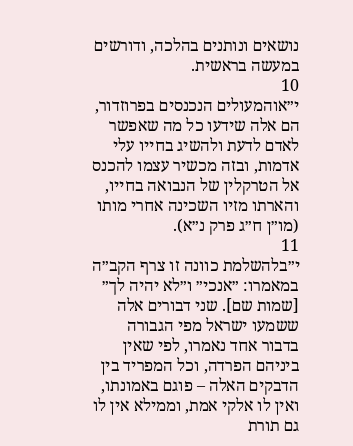נושאים ונותנים בהלכה, ודורשים במעשה בראשית.
10
י״אוהמעולים הנכנסים בפרוזדור, הם אלה שידעו כל מה שאפשר לאדם לדעת ולהשיג בחייו עלי אדמות, ובזה מכשיר עצמו להכנס אל הטרקלין של הנבואה בחייו, והארתו מזיו השכינה אחרי מותו (מו״ן ח״ג פרק נ״א).
11
י״בלהשלמת כוונה זו צרף הקב״ה במאמרו: ״אנכי״ ו״לא יהיה לך״ [שמות שם]. שני דבורים אלה ששמעו ישראל מפי הגבורה בדבור אחד נאמרו, לפי שאין ביניהם הפרדה, וכל המפריד בין הדבקים האלה – פוגם באמונתו, ואין לו אלקי אמת, וממילא אין לו גם תורת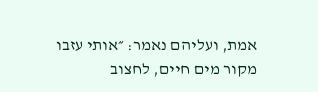אמת, ועליהם נאמר: ״אותי עזבו מקור מים חיים, לחצוב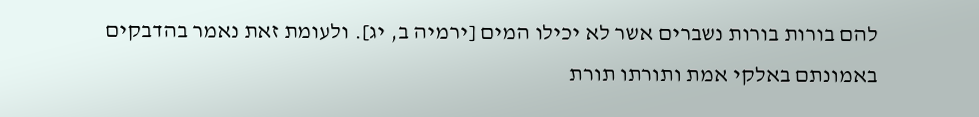להם בורות בורות נשברים אשר לא יכילו המים [ירמיה ב, יג]. ולעומת זאת נאמר בהדבקים באמונתם באלקי אמת ותורתו תורת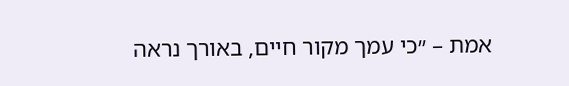אמת – ״כי עמך מקור חיים, באורך נראה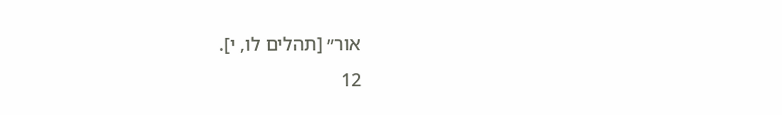אור״ [תהלים לו, י].
12